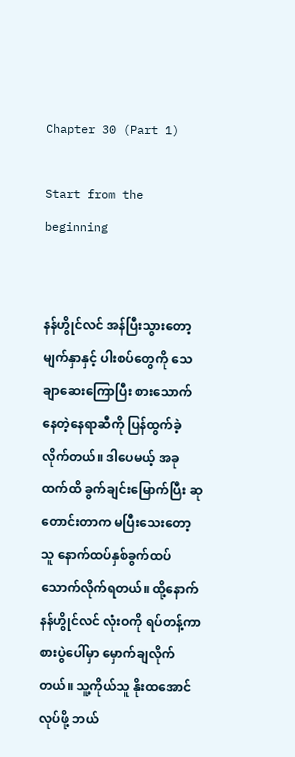Chapter 30 (Part 1)

Start from the beginning


နန်ဟွိုင်လင် အန်ပြီးသွားတော့ မျက်နှာနှင့် ပါးစပ်တွေကို သေချာဆေးကြောပြီး စားသောက်နေတဲ့နေရာဆီကို ပြန်ထွက်ခဲ့လိုက်တယ်။ ဒါပေမယ့် အခုထက်ထိ ခွက်ချင်းမြောက်ပြီး ဆုတောင်းတာက မပြီးသေးတော့ သူ နောက်ထပ်နှစ်ခွက်ထပ်သောက်လိုက်ရတယ်။ ထို့နောက် နန်ဟွိုင်လင် လုံးဝကို ရပ်တန့်ကာ စားပွဲပေါ်မှာ မှောက်ချလိုက်တယ်။ သူ့ကိုယ်သူ နိုးထအောင်လုပ်ဖို့ ဘယ်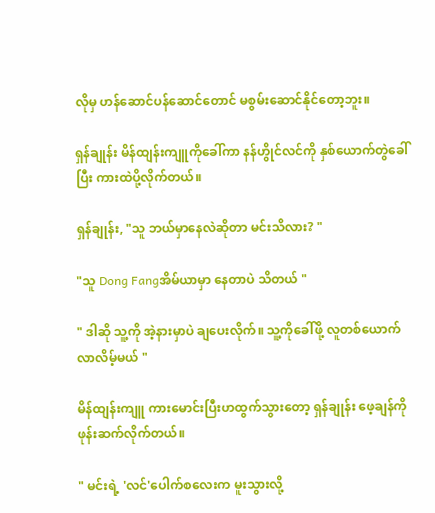လိုမှ ဟန်ဆောင်ပန်ဆောင်တောင် မစွမ်းဆောင်နိုင်တော့ဘူး။

ရှန်ချုန်း မိန်ထျန်းကျူကိုခေါ်ကာ နန်ဟွိုင်လင်ကို နှစ်ယောက်တွဲခေါ်ပြီး ကားထဲပို့လိုက်တယ်။

ရှန်ချုန်း, "သူ ဘယ်မှာနေလဲဆိုတာ မင်းသိလား? "

"သူ Dong Fangအိမ်ယာမှာ နေတာပဲ သိတယ် "

" ဒါဆို သူ့ကို အဲ့နားမှာပဲ ချပေးလိုက်။ သူ့ကိုခေါ်ဖို့ လူတစ်ယောက်လာလိမ့်မယ် "

မိန်ထျန်းကျူ ကားမောင်းပြီးဟထွက်သွားတော့ ရှန်ချုန်း ဖေ့ချန်ကို ဖုန်းဆက်လိုက်တယ်။

" မင်းရဲ့ 'လင်'ပေါက်စလေးက မူးသွားလို့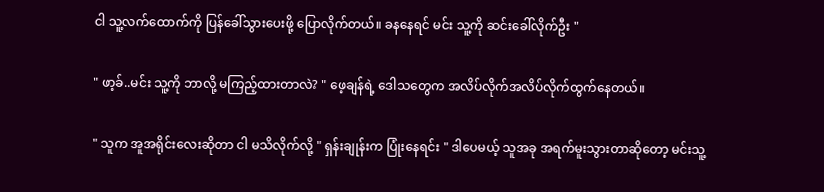ငါ သူ့လက်ထောက်ကို ပြန်ခေါ်သွားပေးဖို့ ပြောလိုက်တယ်။ ခနနေရင် မင်း သူ့ကို ဆင်းခေါ်လိုက်ဦး "

" ဖာ့ခ်..မင်း သူ့ကို ဘာလို့ မကြည့်ထားတာလဲ? " ဖေ့ချန်ရဲ့ ဒေါသတွေက အလိပ်လိုက်အလိပ်လိုက်ထွက်နေတယ်။

" သူက အူအရိုင်းလေးဆိုတာ ငါ မသိလိုက်လို့ " ရှန်းချုန်းက ပြုံးနေရင်း " ဒါပေမယ့် သူအခု အရက်မူးသွားတာဆိုတော့ မင်းသူ့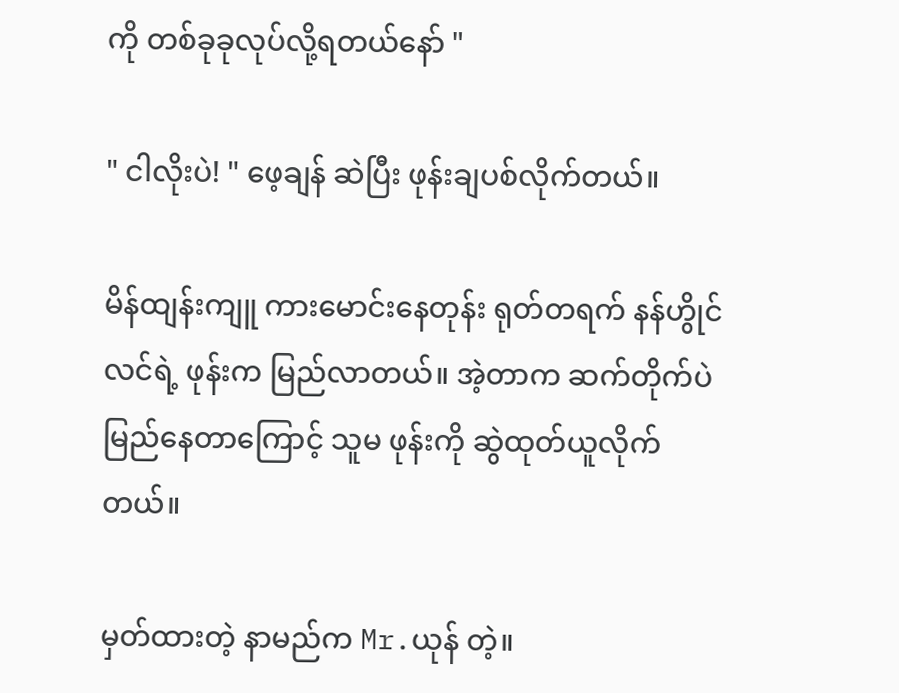ကို တစ်ခုခုလုပ်လို့ရတယ်နော် "

" ငါလိုးပဲ! " ဖေ့ချန် ဆဲပြီး ဖုန်းချပစ်လိုက်တယ်။

မိန်ထျန်းကျူ ကားမောင်းနေတုန်း ရုတ်တရက် နန်ဟွိုင်လင်ရဲ့ ဖုန်းက မြည်လာတယ်။ အဲ့တာက ဆက်တိုက်ပဲ မြည်နေတာကြောင့် သူမ ဖုန်းကို ဆွဲထုတ်ယူလိုက်တယ်။

မှတ်ထားတဲ့ နာမည်က Mr.ယုန် တဲ့။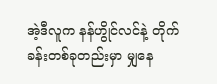အဲ့ဒီလူက နန်ဟွိုင်လင်နဲ့ တိုက်ခန်းတစ်ခုတည်းမှာ မျှနေ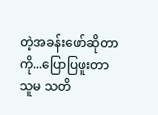တဲ့အခန်းဖော်ဆိုတာကို...ပြောပြဖူးတာ သူမ သတိ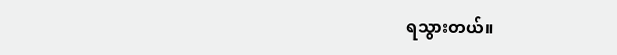ရသွားတယ်။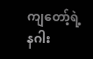ကျတော့်ရဲ့ နဂါး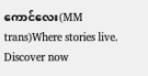ကောင်လေး(MM trans)Where stories live. Discover now